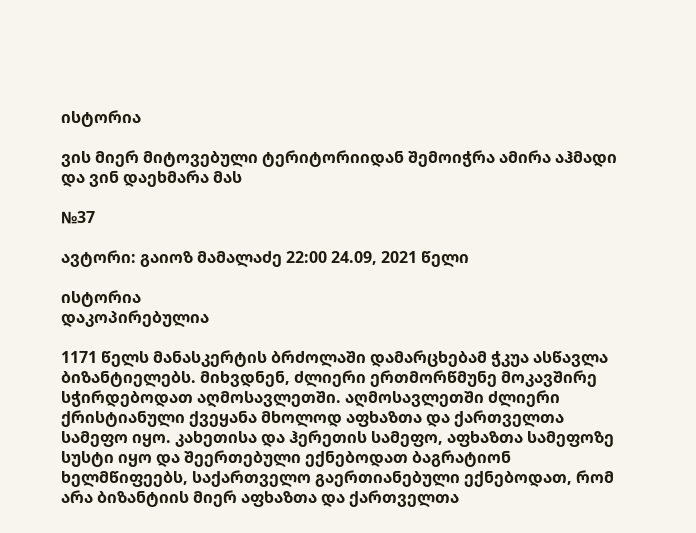ისტორია

ვის მიერ მიტოვებული ტერიტორიიდან შემოიჭრა ამირა აჰმადი და ვინ დაეხმარა მას

№37

ავტორი: გაიოზ მამალაძე 22:00 24.09, 2021 წელი

ისტორია
დაკოპირებულია

1171 წელს მანასკერტის ბრძოლაში დამარცხებამ ჭკუა ასწავლა ბიზანტიელებს. მიხვდნენ, ძლიერი ერთმორწმუნე მოკავშირე სჭირდებოდათ აღმოსავლეთში. აღმოსავლეთში ძლიერი ქრისტიანული ქვეყანა მხოლოდ აფხაზთა და ქართველთა სამეფო იყო. კახეთისა და ჰერეთის სამეფო, აფხაზთა სამეფოზე სუსტი იყო და შეერთებული ექნებოდათ ბაგრატიონ ხელმწიფეებს, საქართველო გაერთიანებული ექნებოდათ, რომ არა ბიზანტიის მიერ აფხაზთა და ქართველთა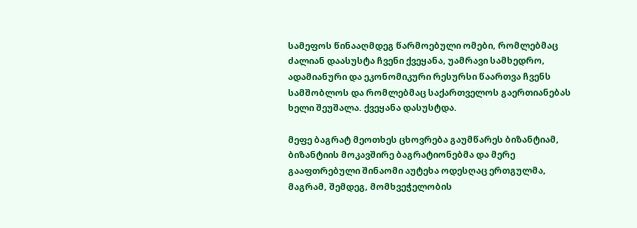სამეფოს წინააღმდეგ წარმოებული ომები, რომლებმაც ძალიან დაასუსტა ჩვენი ქვეყანა, უამრავი სამხედრო, ადამიანური და ეკონომიკური რესურსი წაართვა ჩვენს სამშობლოს და რომლებმაც საქართველოს გაერთიანებას ხელი შეუშალა. ქვეყანა დასუსტდა.

მეფე ბაგრატ მეოთხეს ცხოვრება გაუმწარეს ბიზანტიამ, ბიზანტიის მოკავშირე ბაგრატიონებმა და მერე გააფთრებული შინაომი აუტეხა ოდესღაც ერთგულმა, მაგრამ, შემდეგ, მომხვეჭელობის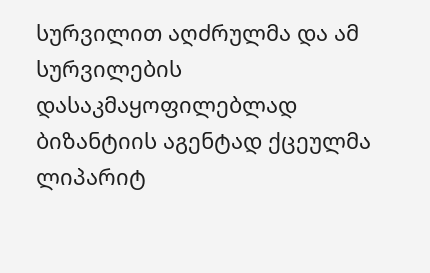სურვილით აღძრულმა და ამ სურვილების დასაკმაყოფილებლად ბიზანტიის აგენტად ქცეულმა ლიპარიტ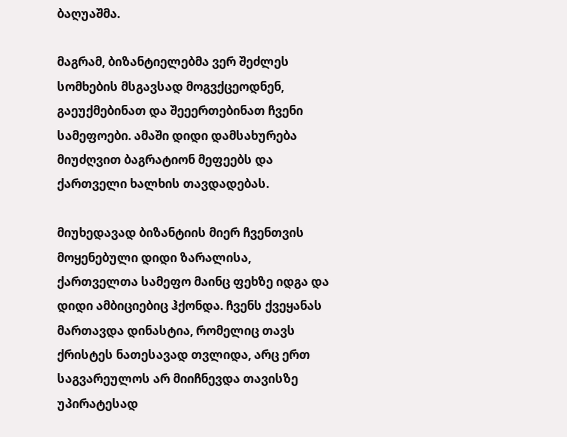ბაღუაშმა.

მაგრამ, ბიზანტიელებმა ვერ შეძლეს სომხების მსგავსად მოგვქცეოდნენ, გაეუქმებინათ და შეეერთებინათ ჩვენი სამეფოები. ამაში დიდი დამსახურება მიუძღვით ბაგრატიონ მეფეებს და ქართველი ხალხის თავდადებას.

მიუხედავად ბიზანტიის მიერ ჩვენთვის მოყენებული დიდი ზარალისა, ქართველთა სამეფო მაინც ფეხზე იდგა და დიდი ამბიციებიც ჰქონდა. ჩვენს ქვეყანას მართავდა დინასტია, რომელიც თავს ქრისტეს ნათესავად თვლიდა, არც ერთ საგვარეულოს არ მიიჩნევდა თავისზე უპირატესად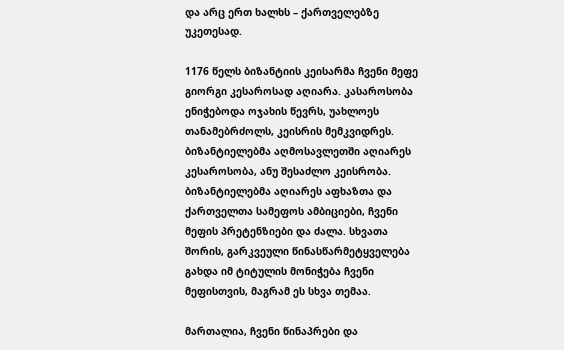და არც ერთ ხალხს – ქართველებზე უკეთესად.

1176 წელს ბიზანტიის კეისარმა ჩვენი მეფე გიორგი კესაროსად აღიარა. კასაროსობა ენიჭებოდა ოჯახის წევრს, უახლოეს თანამებრძოლს, კეისრის მემკვიდრეს. ბიზანტიელებმა აღმოსავლეთში აღიარეს კესაროსობა, ანუ შესაძლო კეისრობა. ბიზანტიელებმა აღიარეს აფხაზთა და ქართველთა სამეფოს ამბიციები, ჩვენი მეფის პრეტენზიები და ძალა. სხვათა შორის, გარკვეული წინასწარმეტყველება გახდა იმ ტიტულის მონიჭება ჩვენი მეფისთვის, მაგრამ ეს სხვა თემაა.

მართალია, ჩვენი წინაპრები და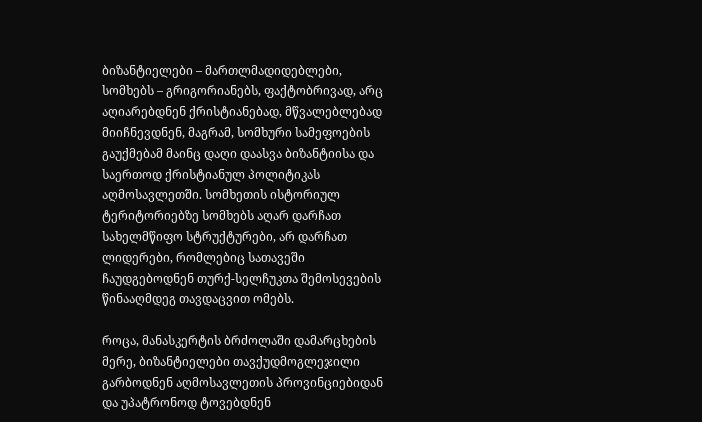ბიზანტიელები – მართლმადიდებლები, სომხებს – გრიგორიანებს, ფაქტობრივად, არც აღიარებდნენ ქრისტიანებად, მწვალებლებად მიიჩნევდნენ, მაგრამ, სომხური სამეფოების გაუქმებამ მაინც დაღი დაასვა ბიზანტიისა და საერთოდ ქრისტიანულ პოლიტიკას აღმოსავლეთში. სომხეთის ისტორიულ ტერიტორიებზე სომხებს აღარ დარჩათ სახელმწიფო სტრუქტურები, არ დარჩათ ლიდერები, რომლებიც სათავეში ჩაუდგებოდნენ თურქ-სელჩუკთა შემოსევების წინააღმდეგ თავდაცვით ომებს.

როცა, მანასკერტის ბრძოლაში დამარცხების მერე, ბიზანტიელები თავქუდმოგლეჯილი გარბოდნენ აღმოსავლეთის პროვინციებიდან და უპატრონოდ ტოვებდნენ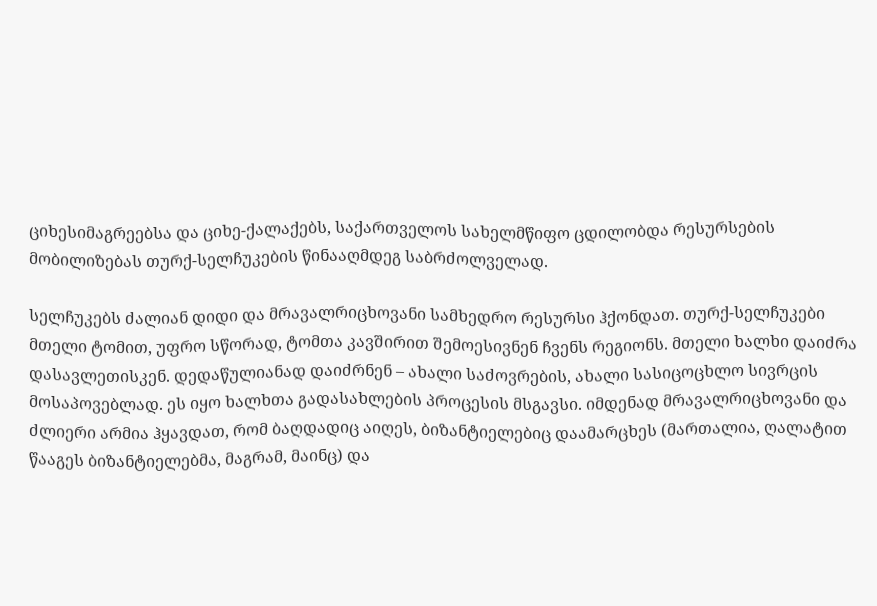ციხესიმაგრეებსა და ციხე-ქალაქებს, საქართველოს სახელმწიფო ცდილობდა რესურსების მობილიზებას თურქ-სელჩუკების წინააღმდეგ საბრძოლველად.

სელჩუკებს ძალიან დიდი და მრავალრიცხოვანი სამხედრო რესურსი ჰქონდათ. თურქ-სელჩუკები მთელი ტომით, უფრო სწორად, ტომთა კავშირით შემოესივნენ ჩვენს რეგიონს. მთელი ხალხი დაიძრა დასავლეთისკენ. დედაწულიანად დაიძრნენ – ახალი საძოვრების, ახალი სასიცოცხლო სივრცის მოსაპოვებლად. ეს იყო ხალხთა გადასახლების პროცესის მსგავსი. იმდენად მრავალრიცხოვანი და ძლიერი არმია ჰყავდათ, რომ ბაღდადიც აიღეს, ბიზანტიელებიც დაამარცხეს (მართალია, ღალატით წააგეს ბიზანტიელებმა, მაგრამ, მაინც) და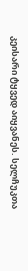კეისარი ტყვედ აიყვანეს. სელჩუკთა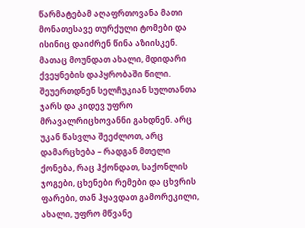წარმატებამ აღაფრთოვანა მათი მონათესავე თურქული ტომები და ისინიც დაიძრენ წინა აზიისკენ. მათაც მოუნდათ ახალი, მდიდარი ქვეყნების დაპყრობაში წილი. შეუერთდნენ სელჩუკიან სულთანთა ჯარს და კიდევ უფრო მრავალრიცხოვანნი გახდნენ. არც უკან წასვლა შეეძლოთ, არც დამარცხება – რადგან მთელი ქონება, რაც ჰქონდათ, საქონლის ჯოგები, ცხენები რემები და ცხვრის ფარები, თან ჰყავდათ გამორეკილი, ახალი, უფრო მწვანე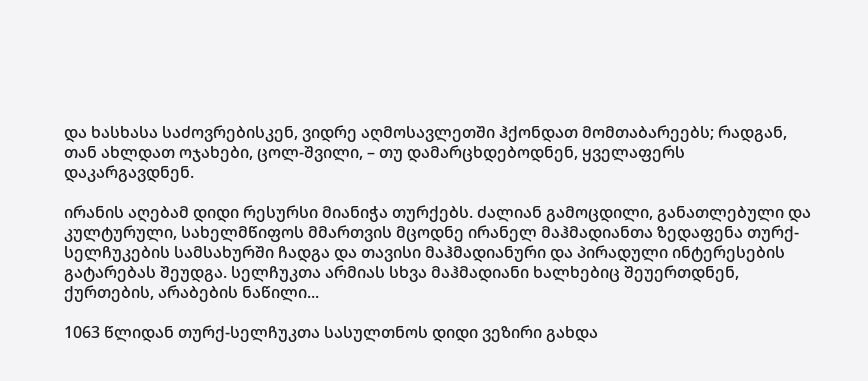და ხასხასა საძოვრებისკენ, ვიდრე აღმოსავლეთში ჰქონდათ მომთაბარეებს; რადგან, თან ახლდათ ოჯახები, ცოლ-შვილი, – თუ დამარცხდებოდნენ, ყველაფერს დაკარგავდნენ.

ირანის აღებამ დიდი რესურსი მიანიჭა თურქებს. ძალიან გამოცდილი, განათლებული და კულტურული, სახელმწიფოს მმართვის მცოდნე ირანელ მაჰმადიანთა ზედაფენა თურქ-სელჩუკების სამსახურში ჩადგა და თავისი მაჰმადიანური და პირადული ინტერესების გატარებას შეუდგა. სელჩუკთა არმიას სხვა მაჰმადიანი ხალხებიც შეუერთდნენ, ქურთების, არაბების ნაწილი...

1063 წლიდან თურქ-სელჩუკთა სასულთნოს დიდი ვეზირი გახდა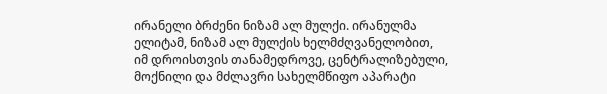ირანელი ბრძენი ნიზამ ალ მულქი. ირანულმა ელიტამ, ნიზამ ალ მულქის ხელმძღვანელობით, იმ დროისთვის თანამედროვე, ცენტრალიზებული, მოქნილი და მძლავრი სახელმწიფო აპარატი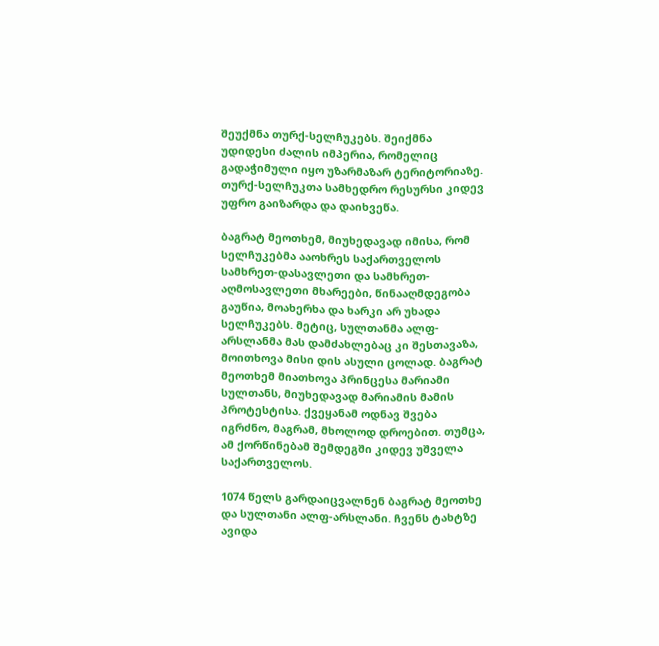შეუქმნა თურქ-სელჩუკებს. შეიქმნა უდიდესი ძალის იმპერია, რომელიც გადაჭიმული იყო უზარმაზარ ტერიტორიაზე. თურქ-სელჩუკთა სამხედრო რესურსი კიდევ უფრო გაიზარდა და დაიხვეწა.

ბაგრატ მეოთხემ, მიუხედავად იმისა, რომ სელჩუკებმა ააოხრეს საქართველოს სამხრეთ-დასავლეთი და სამხრეთ-აღმოსავლეთი მხარეები, წინააღმდეგობა გაუწია, მოახერხა და ხარკი არ უხადა სელჩუკებს. მეტიც, სულთანმა ალფ-არსლანმა მას დამძახლებაც კი შესთავაზა, მოითხოვა მისი დის ასული ცოლად. ბაგრატ მეოთხემ მიათხოვა პრინცესა მარიამი სულთანს, მიუხედავად მარიამის მამის პროტესტისა. ქვეყანამ ოდნავ შვება იგრძნო, მაგრამ, მხოლოდ დროებით. თუმცა, ამ ქორწინებამ შემდეგში კიდევ უშველა საქართველოს.

1074 წელს გარდაიცვალნენ ბაგრატ მეოთხე და სულთანი ალფ-არსლანი. ჩვენს ტახტზე ავიდა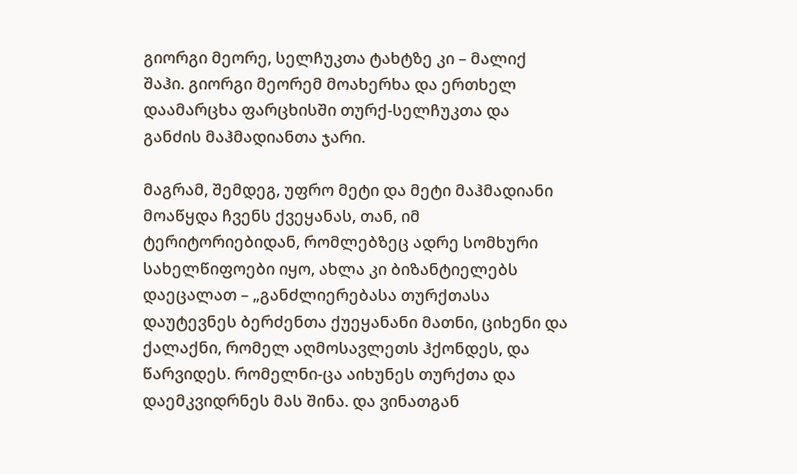გიორგი მეორე, სელჩუკთა ტახტზე კი – მალიქ შაჰი. გიორგი მეორემ მოახერხა და ერთხელ დაამარცხა ფარცხისში თურქ-სელჩუკთა და განძის მაჰმადიანთა ჯარი.

მაგრამ, შემდეგ, უფრო მეტი და მეტი მაჰმადიანი მოაწყდა ჩვენს ქვეყანას, თან, იმ ტერიტორიებიდან, რომლებზეც ადრე სომხური სახელწიფოები იყო, ახლა კი ბიზანტიელებს დაეცალათ – „განძლიერებასა თურქთასა დაუტევნეს ბერძენთა ქუეყანანი მათნი, ციხენი და ქალაქნი, რომელ აღმოსავლეთს ჰქონდეს, და წარვიდეს. რომელნი-ცა აიხუნეს თურქთა და დაემკვიდრნეს მას შინა. და ვინათგან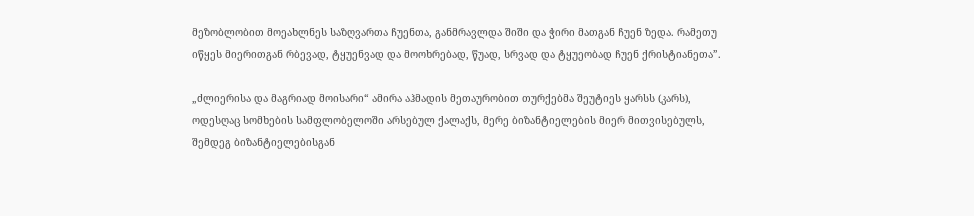მეზობლობით მოეახლნეს საზღვართა ჩუენთა, განმრავლდა შიში და ჭირი მათგან ჩუენ ზედა. რამეთუ იწყეს მიერითგან რბევად, ტყუენვად და მოოხრებად, წუად, სრვად და ტყუეობად ჩუენ ქრისტიანეთა”.

„ძლიერისა და მაგრიად მოისარი“ ამირა აჰმადის მეთაურობით თურქებმა შეუტიეს ყარსს (კარს), ოდესღაც სომხების სამფლობელოში არსებულ ქალაქს, მერე ბიზანტიელების მიერ მითვისებულს, შემდეგ ბიზანტიელებისგან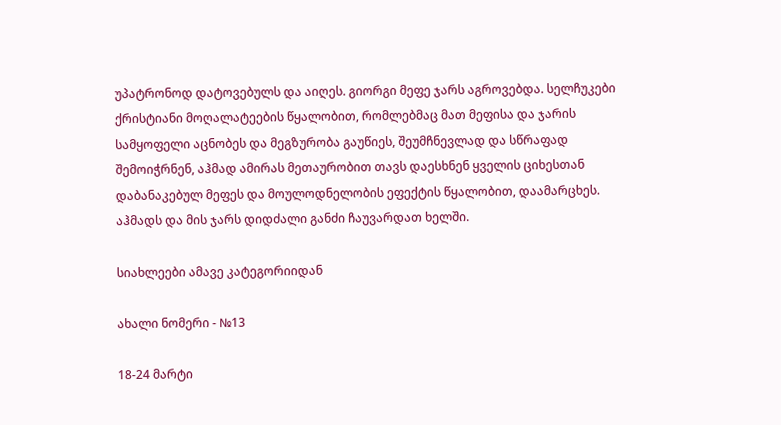უპატრონოდ დატოვებულს და აიღეს. გიორგი მეფე ჯარს აგროვებდა. სელჩუკები ქრისტიანი მოღალატეების წყალობით, რომლებმაც მათ მეფისა და ჯარის სამყოფელი აცნობეს და მეგზურობა გაუწიეს, შეუმჩნევლად და სწრაფად შემოიჭრნენ, აჰმად ამირას მეთაურობით თავს დაესხნენ ყველის ციხესთან დაბანაკებულ მეფეს და მოულოდნელობის ეფექტის წყალობით, დაამარცხეს. აჰმადს და მის ჯარს დიდძალი განძი ჩაუვარდათ ხელში.

სიახლეები ამავე კატეგორიიდან

ახალი ნომერი - №13

18-24 მარტი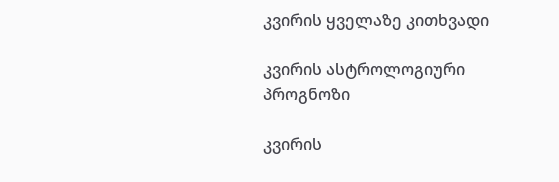კვირის ყველაზე კითხვადი

კვირის ასტროლოგიური
პროგნოზი

კვირის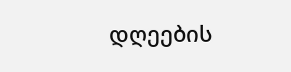დღეების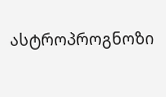ასტროპროგნოზი